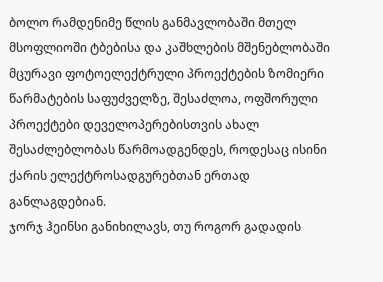ბოლო რამდენიმე წლის განმავლობაში მთელ მსოფლიოში ტბებისა და კაშხლების მშენებლობაში მცურავი ფოტოელექტრული პროექტების ზომიერი წარმატების საფუძველზე, შესაძლოა, ოფშორული პროექტები დეველოპერებისთვის ახალ შესაძლებლობას წარმოადგენდეს, როდესაც ისინი ქარის ელექტროსადგურებთან ერთად განლაგდებიან.
ჯორჯ ჰეინსი განიხილავს, თუ როგორ გადადის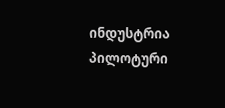ინდუსტრია პილოტური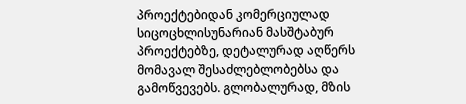პროექტებიდან კომერციულად სიცოცხლისუნარიან მასშტაბურ პროექტებზე, დეტალურად აღწერს მომავალ შესაძლებლობებსა და გამოწვევებს. გლობალურად, მზის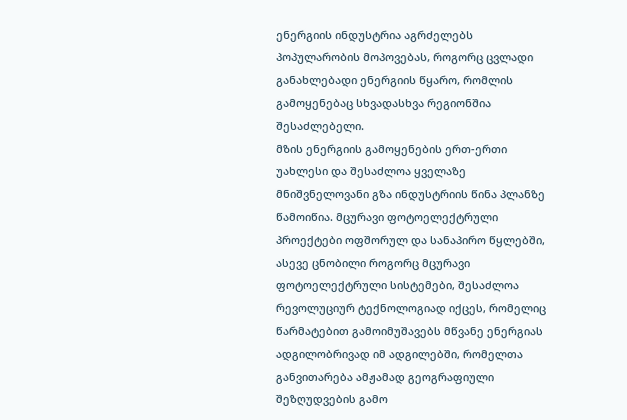ენერგიის ინდუსტრია აგრძელებს პოპულარობის მოპოვებას, როგორც ცვლადი განახლებადი ენერგიის წყარო, რომლის გამოყენებაც სხვადასხვა რეგიონშია შესაძლებელი.
მზის ენერგიის გამოყენების ერთ-ერთი უახლესი და შესაძლოა ყველაზე მნიშვნელოვანი გზა ინდუსტრიის წინა პლანზე წამოიწია. მცურავი ფოტოელექტრული პროექტები ოფშორულ და სანაპირო წყლებში, ასევე ცნობილი როგორც მცურავი ფოტოელექტრული სისტემები, შესაძლოა რევოლუციურ ტექნოლოგიად იქცეს, რომელიც წარმატებით გამოიმუშავებს მწვანე ენერგიას ადგილობრივად იმ ადგილებში, რომელთა განვითარება ამჟამად გეოგრაფიული შეზღუდვების გამო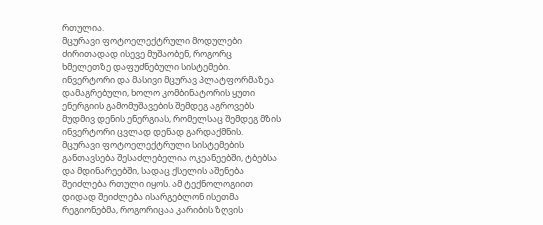რთულია.
მცურავი ფოტოელექტრული მოდულები ძირითადად ისევე მუშაობენ, როგორც ხმელეთზე დაფუძნებული სისტემები. ინვერტორი და მასივი მცურავ პლატფორმაზეა დამაგრებული, ხოლო კომბინატორის ყუთი ენერგიის გამომუშავების შემდეგ აგროვებს მუდმივ დენის ენერგიას, რომელსაც შემდეგ მზის ინვერტორი ცვლად დენად გარდაქმნის.
მცურავი ფოტოელექტრული სისტემების განთავსება შესაძლებელია ოკეანეებში, ტბებსა და მდინარეებში, სადაც ქსელის აშენება შეიძლება რთული იყოს. ამ ტექნოლოგიით დიდად შეიძლება ისარგებლონ ისეთმა რეგიონებმა, როგორიცაა კარიბის ზღვის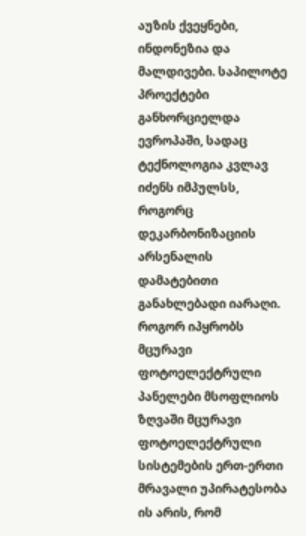აუზის ქვეყნები, ინდონეზია და მალდივები. საპილოტე პროექტები განხორციელდა ევროპაში, სადაც ტექნოლოგია კვლავ იძენს იმპულსს, როგორც დეკარბონიზაციის არსენალის დამატებითი განახლებადი იარაღი.
როგორ იპყრობს მცურავი ფოტოელექტრული პანელები მსოფლიოს
ზღვაში მცურავი ფოტოელექტრული სისტემების ერთ-ერთი მრავალი უპირატესობა ის არის, რომ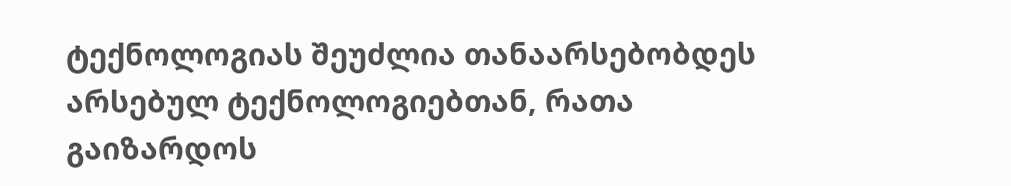ტექნოლოგიას შეუძლია თანაარსებობდეს არსებულ ტექნოლოგიებთან, რათა გაიზარდოს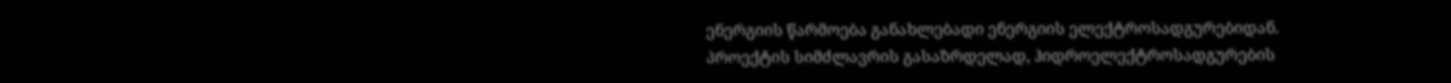ენერგიის წარმოება განახლებადი ენერგიის ელექტროსადგურებიდან.
პროექტის სიმძლავრის გასაზრდელად, ჰიდროელექტროსადგურების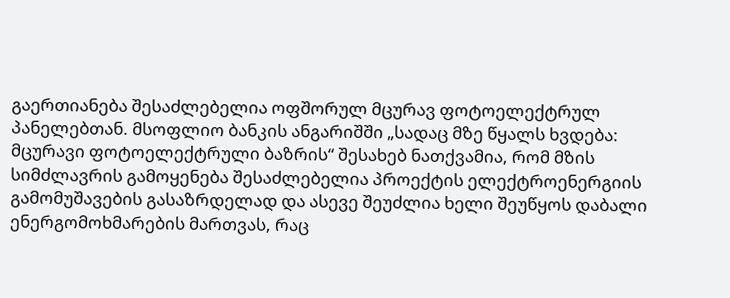გაერთიანება შესაძლებელია ოფშორულ მცურავ ფოტოელექტრულ პანელებთან. მსოფლიო ბანკის ანგარიშში „სადაც მზე წყალს ხვდება: მცურავი ფოტოელექტრული ბაზრის“ შესახებ ნათქვამია, რომ მზის სიმძლავრის გამოყენება შესაძლებელია პროექტის ელექტროენერგიის გამომუშავების გასაზრდელად და ასევე შეუძლია ხელი შეუწყოს დაბალი ენერგომოხმარების მართვას, რაც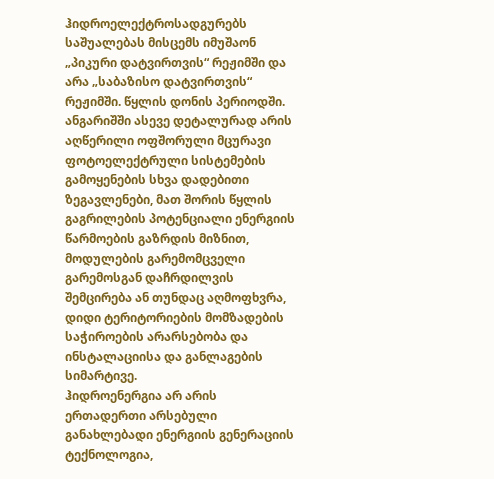ჰიდროელექტროსადგურებს საშუალებას მისცემს იმუშაონ „პიკური დატვირთვის“ რეჟიმში და არა „საბაზისო დატვირთვის“ რეჟიმში. წყლის დონის პერიოდში.
ანგარიშში ასევე დეტალურად არის აღწერილი ოფშორული მცურავი ფოტოელექტრული სისტემების გამოყენების სხვა დადებითი ზეგავლენები, მათ შორის წყლის გაგრილების პოტენციალი ენერგიის წარმოების გაზრდის მიზნით, მოდულების გარემომცველი გარემოსგან დაჩრდილვის შემცირება ან თუნდაც აღმოფხვრა, დიდი ტერიტორიების მომზადების საჭიროების არარსებობა და ინსტალაციისა და განლაგების სიმარტივე.
ჰიდროენერგია არ არის ერთადერთი არსებული განახლებადი ენერგიის გენერაციის ტექნოლოგია,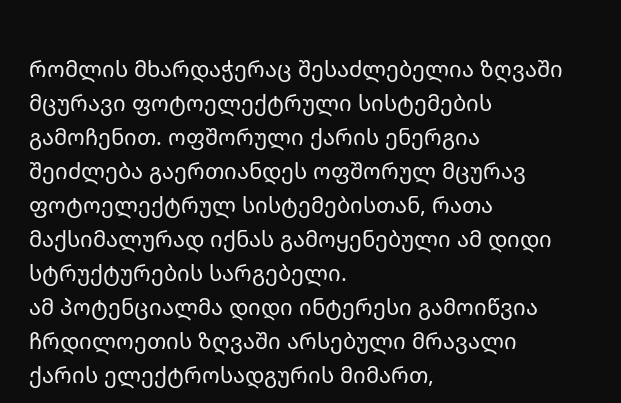რომლის მხარდაჭერაც შესაძლებელია ზღვაში მცურავი ფოტოელექტრული სისტემების გამოჩენით. ოფშორული ქარის ენერგია შეიძლება გაერთიანდეს ოფშორულ მცურავ ფოტოელექტრულ სისტემებისთან, რათა მაქსიმალურად იქნას გამოყენებული ამ დიდი სტრუქტურების სარგებელი.
ამ პოტენციალმა დიდი ინტერესი გამოიწვია ჩრდილოეთის ზღვაში არსებული მრავალი ქარის ელექტროსადგურის მიმართ,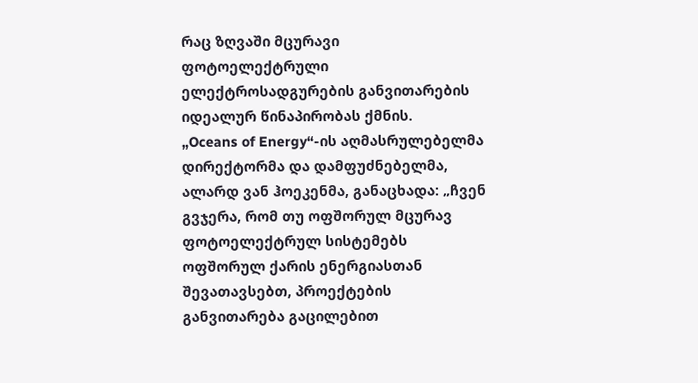რაც ზღვაში მცურავი ფოტოელექტრული ელექტროსადგურების განვითარების იდეალურ წინაპირობას ქმნის.
„Oceans of Energy“-ის აღმასრულებელმა დირექტორმა და დამფუძნებელმა, ალარდ ვან ჰოეკენმა, განაცხადა: „ჩვენ გვჯერა, რომ თუ ოფშორულ მცურავ ფოტოელექტრულ სისტემებს ოფშორულ ქარის ენერგიასთან შევათავსებთ, პროექტების განვითარება გაცილებით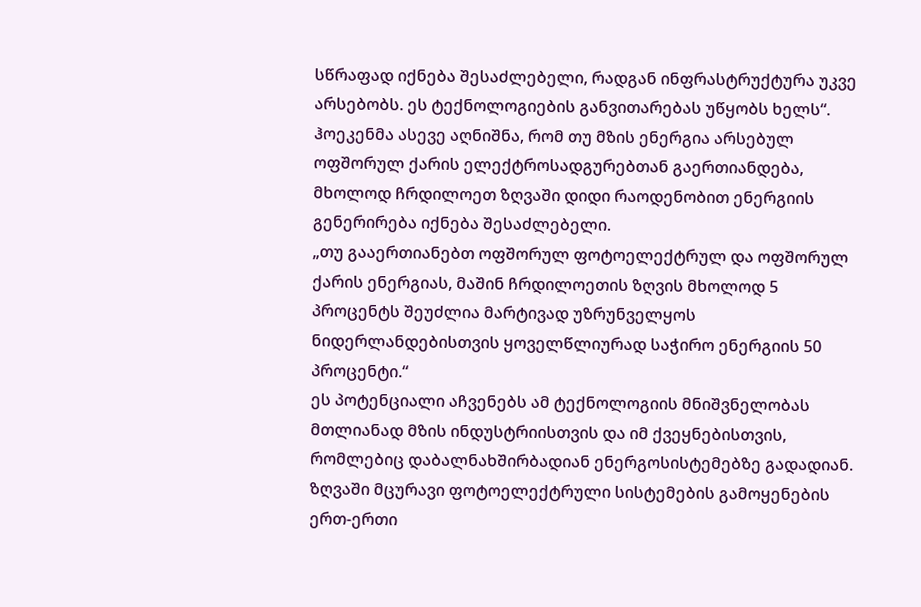სწრაფად იქნება შესაძლებელი, რადგან ინფრასტრუქტურა უკვე არსებობს. ეს ტექნოლოგიების განვითარებას უწყობს ხელს“.
ჰოეკენმა ასევე აღნიშნა, რომ თუ მზის ენერგია არსებულ ოფშორულ ქარის ელექტროსადგურებთან გაერთიანდება, მხოლოდ ჩრდილოეთ ზღვაში დიდი რაოდენობით ენერგიის გენერირება იქნება შესაძლებელი.
„თუ გააერთიანებთ ოფშორულ ფოტოელექტრულ და ოფშორულ ქარის ენერგიას, მაშინ ჩრდილოეთის ზღვის მხოლოდ 5 პროცენტს შეუძლია მარტივად უზრუნველყოს ნიდერლანდებისთვის ყოველწლიურად საჭირო ენერგიის 50 პროცენტი.“
ეს პოტენციალი აჩვენებს ამ ტექნოლოგიის მნიშვნელობას მთლიანად მზის ინდუსტრიისთვის და იმ ქვეყნებისთვის, რომლებიც დაბალნახშირბადიან ენერგოსისტემებზე გადადიან.
ზღვაში მცურავი ფოტოელექტრული სისტემების გამოყენების ერთ-ერთი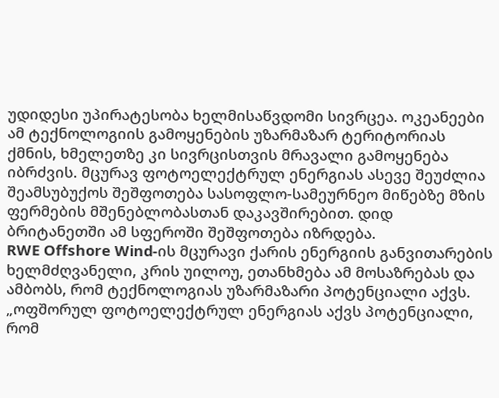უდიდესი უპირატესობა ხელმისაწვდომი სივრცეა. ოკეანეები ამ ტექნოლოგიის გამოყენების უზარმაზარ ტერიტორიას ქმნის, ხმელეთზე კი სივრცისთვის მრავალი გამოყენება იბრძვის. მცურავ ფოტოელექტრულ ენერგიას ასევე შეუძლია შეამსუბუქოს შეშფოთება სასოფლო-სამეურნეო მიწებზე მზის ფერმების მშენებლობასთან დაკავშირებით. დიდ ბრიტანეთში ამ სფეროში შეშფოთება იზრდება.
RWE Offshore Wind-ის მცურავი ქარის ენერგიის განვითარების ხელმძღვანელი, კრის უილოუ, ეთანხმება ამ მოსაზრებას და ამბობს, რომ ტექნოლოგიას უზარმაზარი პოტენციალი აქვს.
„ოფშორულ ფოტოელექტრულ ენერგიას აქვს პოტენციალი, რომ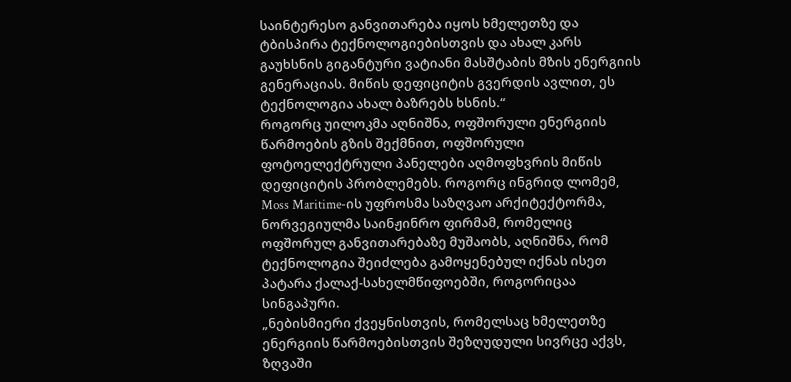საინტერესო განვითარება იყოს ხმელეთზე და ტბისპირა ტექნოლოგიებისთვის და ახალ კარს გაუხსნის გიგანტური ვატიანი მასშტაბის მზის ენერგიის გენერაციას. მიწის დეფიციტის გვერდის ავლით, ეს ტექნოლოგია ახალ ბაზრებს ხსნის.“
როგორც უილოკმა აღნიშნა, ოფშორული ენერგიის წარმოების გზის შექმნით, ოფშორული ფოტოელექტრული პანელები აღმოფხვრის მიწის დეფიციტის პრობლემებს. როგორც ინგრიდ ლომემ, Moss Maritime-ის უფროსმა საზღვაო არქიტექტორმა, ნორვეგიულმა საინჟინრო ფირმამ, რომელიც ოფშორულ განვითარებაზე მუშაობს, აღნიშნა, რომ ტექნოლოგია შეიძლება გამოყენებულ იქნას ისეთ პატარა ქალაქ-სახელმწიფოებში, როგორიცაა სინგაპური.
„ნებისმიერი ქვეყნისთვის, რომელსაც ხმელეთზე ენერგიის წარმოებისთვის შეზღუდული სივრცე აქვს, ზღვაში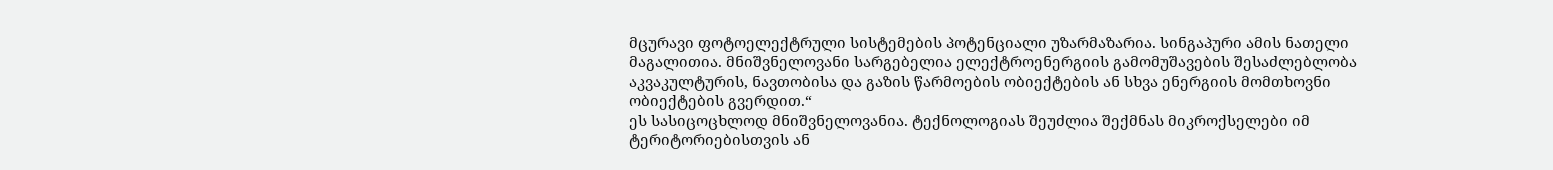მცურავი ფოტოელექტრული სისტემების პოტენციალი უზარმაზარია. სინგაპური ამის ნათელი მაგალითია. მნიშვნელოვანი სარგებელია ელექტროენერგიის გამომუშავების შესაძლებლობა აკვაკულტურის, ნავთობისა და გაზის წარმოების ობიექტების ან სხვა ენერგიის მომთხოვნი ობიექტების გვერდით.“
ეს სასიცოცხლოდ მნიშვნელოვანია. ტექნოლოგიას შეუძლია შექმნას მიკროქსელები იმ ტერიტორიებისთვის ან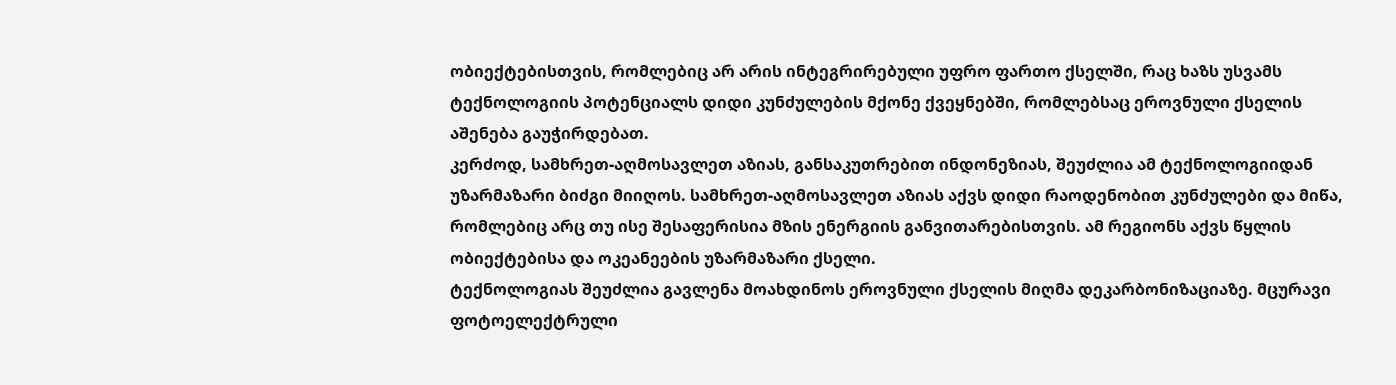ობიექტებისთვის, რომლებიც არ არის ინტეგრირებული უფრო ფართო ქსელში, რაც ხაზს უსვამს ტექნოლოგიის პოტენციალს დიდი კუნძულების მქონე ქვეყნებში, რომლებსაც ეროვნული ქსელის აშენება გაუჭირდებათ.
კერძოდ, სამხრეთ-აღმოსავლეთ აზიას, განსაკუთრებით ინდონეზიას, შეუძლია ამ ტექნოლოგიიდან უზარმაზარი ბიძგი მიიღოს. სამხრეთ-აღმოსავლეთ აზიას აქვს დიდი რაოდენობით კუნძულები და მიწა, რომლებიც არც თუ ისე შესაფერისია მზის ენერგიის განვითარებისთვის. ამ რეგიონს აქვს წყლის ობიექტებისა და ოკეანეების უზარმაზარი ქსელი.
ტექნოლოგიას შეუძლია გავლენა მოახდინოს ეროვნული ქსელის მიღმა დეკარბონიზაციაზე. მცურავი ფოტოელექტრული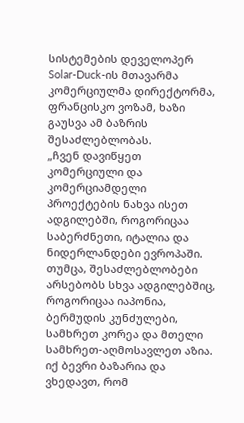სისტემების დეველოპერ Solar-Duck-ის მთავარმა კომერციულმა დირექტორმა, ფრანცისკო ვოზამ, ხაზი გაუსვა ამ ბაზრის შესაძლებლობას.
„ჩვენ დავიწყეთ კომერციული და კომერციამდელი პროექტების ნახვა ისეთ ადგილებში, როგორიცაა საბერძნეთი, იტალია და ნიდერლანდები ევროპაში. თუმცა, შესაძლებლობები არსებობს სხვა ადგილებშიც, როგორიცაა იაპონია, ბერმუდის კუნძულები, სამხრეთ კორეა და მთელი სამხრეთ-აღმოსავლეთ აზია. იქ ბევრი ბაზარია და ვხედავთ, რომ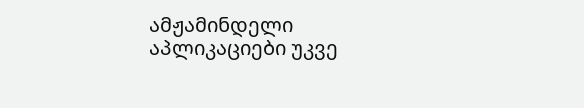ამჟამინდელი აპლიკაციები უკვე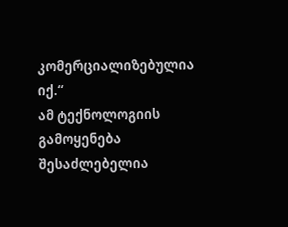კომერციალიზებულია იქ.“
ამ ტექნოლოგიის გამოყენება შესაძლებელია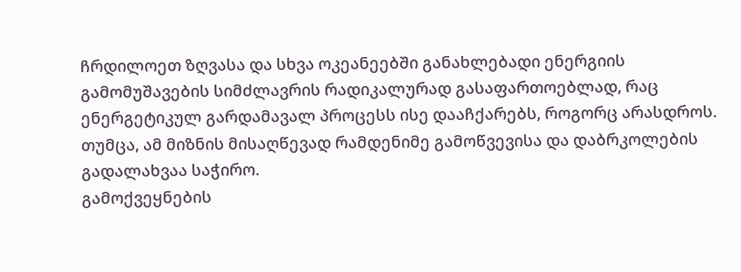ჩრდილოეთ ზღვასა და სხვა ოკეანეებში განახლებადი ენერგიის გამომუშავების სიმძლავრის რადიკალურად გასაფართოებლად, რაც ენერგეტიკულ გარდამავალ პროცესს ისე დააჩქარებს, როგორც არასდროს. თუმცა, ამ მიზნის მისაღწევად რამდენიმე გამოწვევისა და დაბრკოლების გადალახვაა საჭირო.
გამოქვეყნების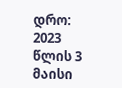დრო: 2023 წლის 3 მაისი